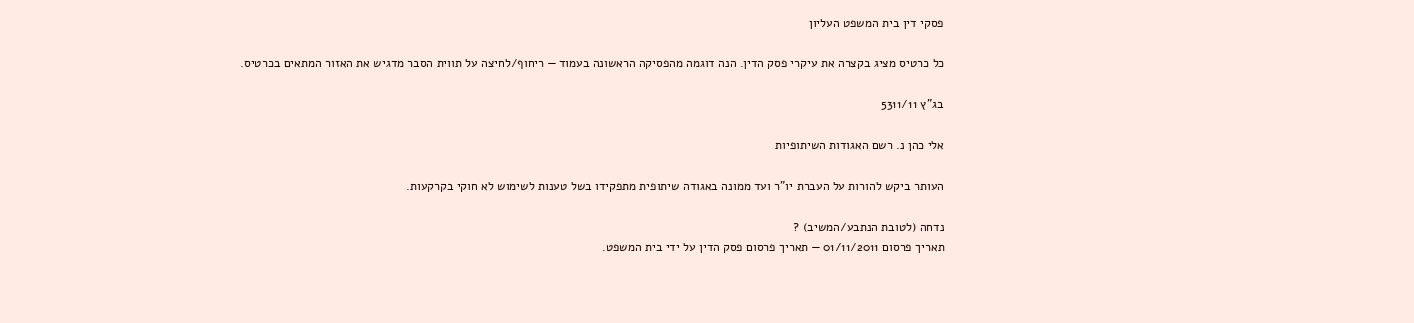פסקי דין בית המשפט העליון

כל כרטיס מציג בקצרה את עיקרי פסק הדין. הנה דוגמה מהפסיקה הראשונה בעמוד — ריחוף/לחיצה על תווית הסבר מדגיש את האזור המתאים בכרטיס.

בג"ץ 5311/11

אלי כהן נ. רשם האגודות השיתופיות

העותר ביקש להורות על העברת יו"ר ועד ממונה באגודה שיתופית מתפקידו בשל טענות לשימוש לא חוקי בקרקעות.

נדחה (לטובת הנתבע/המשיב) ?
תאריך פרסום 01/11/2011 — תאריך פרסום פסק הדין על ידי בית המשפט.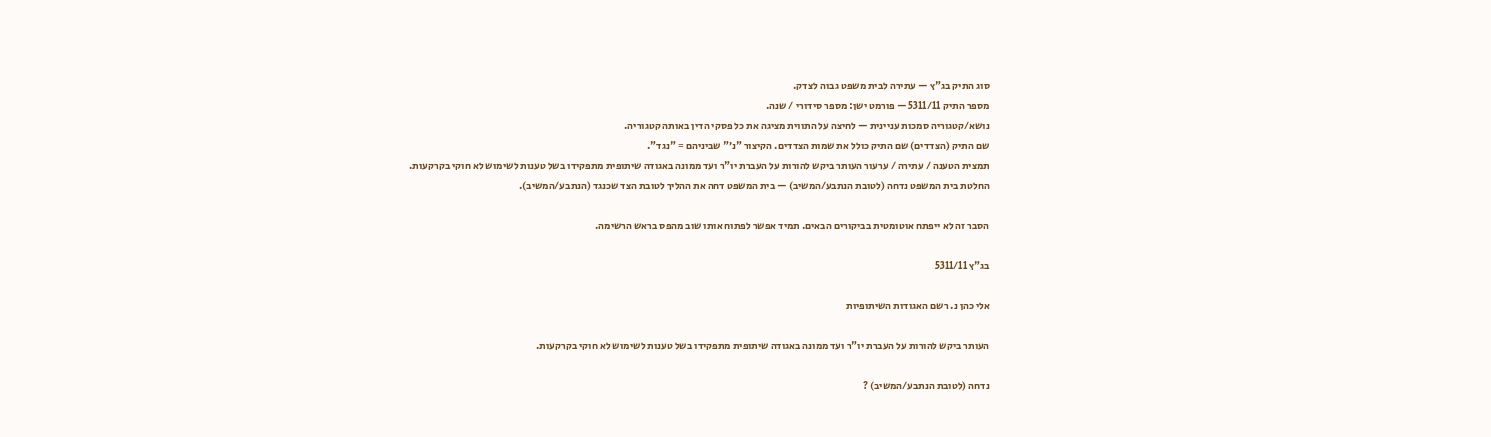סוג התיק בג"ץ — עתירה לבית משפט גבוה לצדק.
מספר התיק 5311/11 — פורמט ישן: מספר סידורי / שנה.
נושא/קטגוריה סמכות עניינית — לחיצה על התווית מציגה את כל פסקי הדין באותה קטגוריה.
שם התיק (הצדדים) שם התיק כולל את שמות הצדדים. הקיצור "נ׳" שביניהם = "נגד".
תמצית הטענה / עתירה / ערעור העותר ביקש להורות על העברת יו"ר ועד ממונה באגודה שיתופית מתפקידו בשל טענות לשימוש לא חוקי בקרקעות.
החלטת בית המשפט נדחה (לטובת הנתבע/המשיב) — בית המשפט דחה את ההליך לטובת הצד שכנגד (הנתבע/המשיב).

הסבר זה לא ייפתח אוטומטית בביקורים הבאים. תמיד אפשר לפתוח אותו שוב מהפס בראש הרשימה.

בג"ץ 5311/11

אלי כהן נ. רשם האגודות השיתופיות

העותר ביקש להורות על העברת יו"ר ועד ממונה באגודה שיתופית מתפקידו בשל טענות לשימוש לא חוקי בקרקעות.

נדחה (לטובת הנתבע/המשיב) ?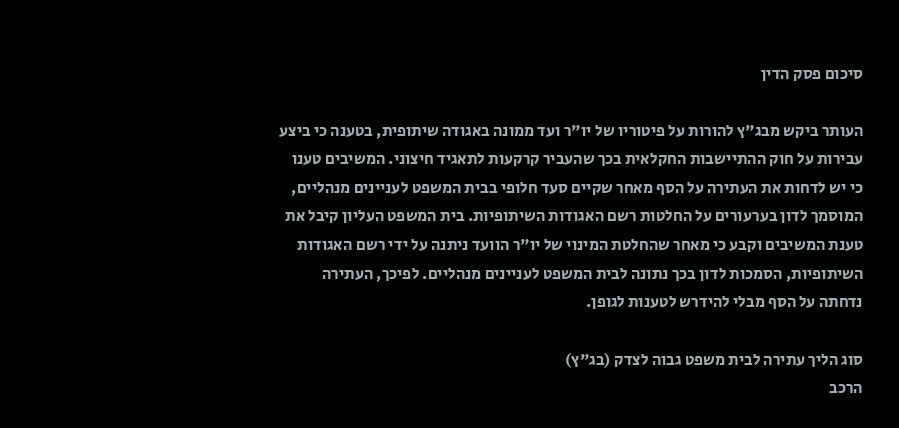סיכום פסק הדין

העותר ביקש מבג"ץ להורות על פיטוריו של יו"ר ועד ממונה באגודה שיתופית, בטענה כי ביצע עבירות על חוק ההתיישבות החקלאית בכך שהעביר קרקעות לתאגיד חיצוני. המשיבים טענו כי יש לדחות את העתירה על הסף מאחר שקיים סעד חלופי בבית המשפט לעניינים מנהליים, המוסמך לדון בערעורים על החלטות רשם האגודות השיתופיות. בית המשפט העליון קיבל את טענת המשיבים וקבע כי מאחר שהחלטת המינוי של יו"ר הוועד ניתנה על ידי רשם האגודות השיתופיות, הסמכות לדון בכך נתונה לבית המשפט לעניינים מנהליים. לפיכך, העתירה נדחתה על הסף מבלי להידרש לטענות לגופן.

סוג הליך עתירה לבית משפט גבוה לצדק (בג"ץ)
הרכב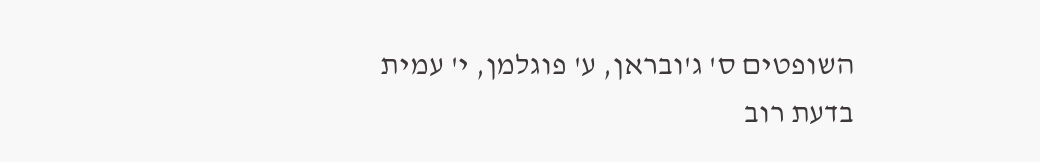השופטים ס' ג'ובראן, ע' פוגלמן, י' עמית
בדעת רוב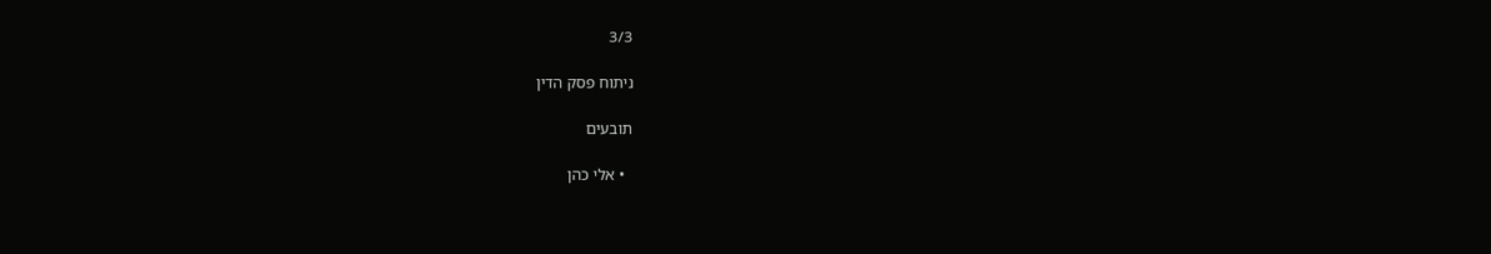3/3

ניתוח פסק הדין

תובעים

  • אלי כהן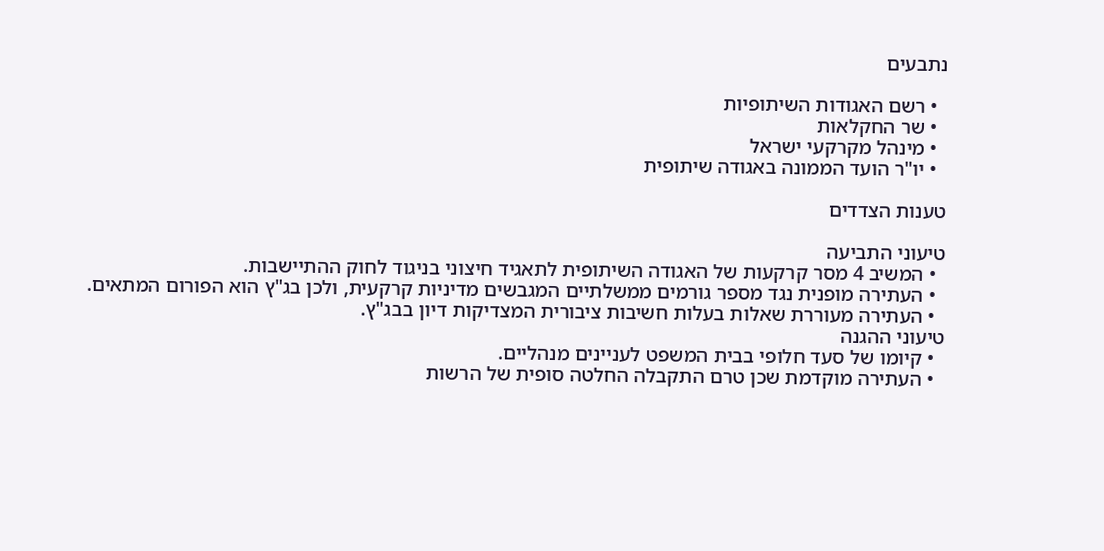נתבעים

  • רשם האגודות השיתופיות
  • שר החקלאות
  • מינהל מקרקעי ישראל
  • יו"ר הועד הממונה באגודה שיתופית

טענות הצדדים

טיעוני התביעה
  • המשיב 4 מסר קרקעות של האגודה השיתופית לתאגיד חיצוני בניגוד לחוק ההתיישבות.
  • העתירה מופנית נגד מספר גורמים ממשלתיים המגבשים מדיניות קרקעית, ולכן בג"ץ הוא הפורום המתאים.
  • העתירה מעוררת שאלות בעלות חשיבות ציבורית המצדיקות דיון בבג"ץ.
טיעוני ההגנה
  • קיומו של סעד חלופי בבית המשפט לעניינים מנהליים.
  • העתירה מוקדמת שכן טרם התקבלה החלטה סופית של הרשות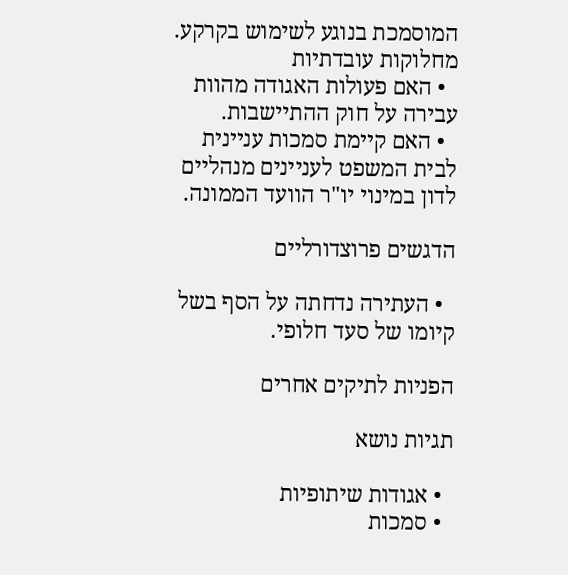המוסמכת בנוגע לשימוש בקרקע.
מחלוקות עובדתיות
  • האם פעולות האגודה מהוות עבירה על חוק ההתיישבות.
  • האם קיימת סמכות עניינית לבית המשפט לעניינים מנהליים לדון במינוי יו"ר הוועד הממונה.

הדגשים פרוצדורליים

  • העתירה נדחתה על הסף בשל קיומו של סעד חלופי.

הפניות לתיקים אחרים

תגיות נושא

  • אגודות שיתופיות
  • סמכות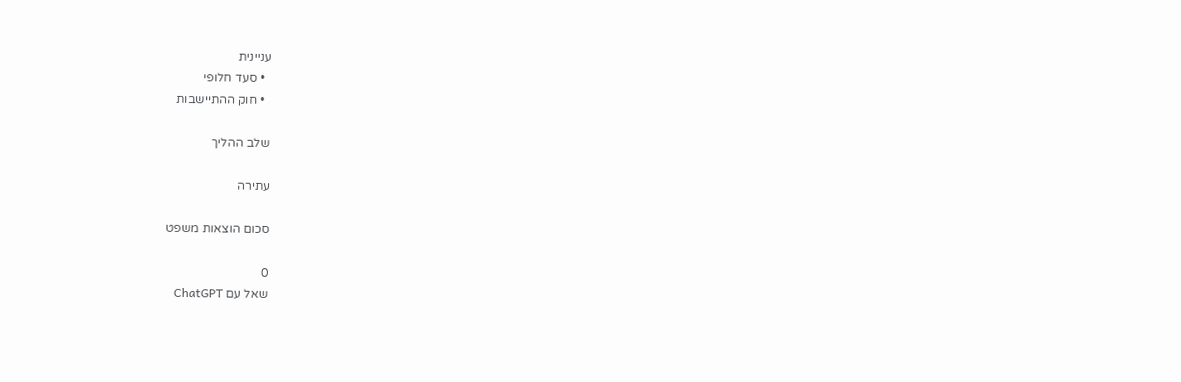עניינית
  • סעד חלופי
  • חוק ההתיישבות

שלב ההליך

עתירה

סכום הוצאות משפט

0
שאל עם ChatGPT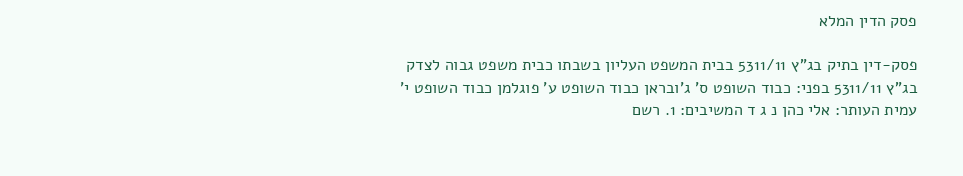פסק הדין המלא

פסק-דין בתיק בג"ץ 5311/11 בבית המשפט העליון בשבתו כבית משפט גבוה לצדק בג"ץ 5311/11 בפני: כבוד השופט ס' ג'ובראן כבוד השופט ע' פוגלמן כבוד השופט י' עמית העותר: אלי כהן נ ג ד המשיבים: 1. רשם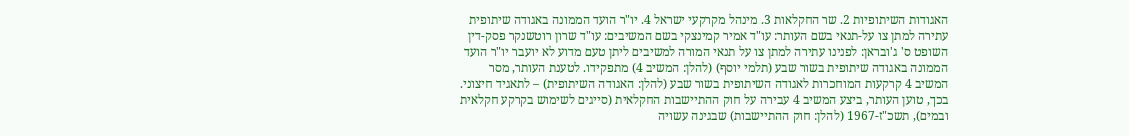האגודות השיתופיות 2. שר החקלאות 3. מינהל מקרקעי ישראל 4. יו"ר הועד הממונה באגודה שיתופית עתירה למתן צו על-תנאי בשם העותר: עו"ד אמיר קמינצקי בשם המשיבים: עו"ד שרון רוטשנקר פסק-דין השופט ס' ג'ובראן: לפנינו עתירה למתן צו על תנאי המורה למשיבים ליתן טעם מדוע לא יועבר יו"ר הועד הממונה באגודה שיתופית בשור שבע (תלמי יוסף) (להלן: המשיב 4) מתפקידו. לטענת העותר, מסר המשיב 4 קרקעות המוחכרות לאגודה השיתופית בשור שבע (להלן: האגודה השיתופית) – לתאגיד חיצוני. בכך, טוען העותר, ביצע המשיב 4 עבירה על חוק ההתיישבות החקלאית (סייגים לשימוש בקרקע חקלאית ובמים), תשכ"ז-1967 (להלן: חוק ההתיישבות) שבגינה עשויה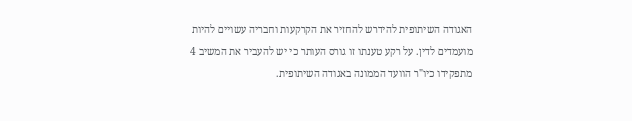האגודה השיתופית להידרש להחזיר את הקרקעות וחבריה עשויים להיות מועמדים לדין. על רקע טענתו זו גורס העותר כי יש להעביר את המשיב 4 מתפקידו כיו"ר הוועד הממונה באגודה השיתופית.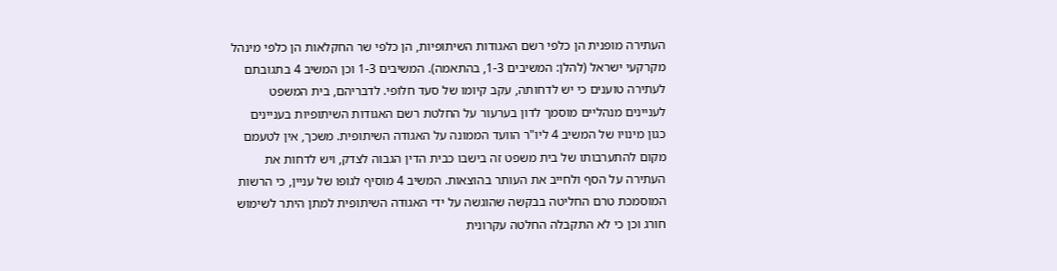העתירה מופנית הן כלפי רשם האגודות השיתופיות, הן כלפי שר החקלאות הן כלפי מינהל מקרקעי ישראל (להלן: המשיבים 1-3, בהתאמה). המשיבים 1-3 וכן המשיב 4 בתגובתם לעתירה טוענים כי יש לדחותה, עקב קיומו של סעד חלופי. לדבריהם, בית המשפט לעניינים מנהליים מוסמך לדון בערעור על החלטת רשם האגודות השיתופיות בעניינים כגון מינויו של המשיב 4 ליו"ר הוועד הממונה על האגודה השיתופית. משכך, אין לטעמם מקום להתערבותו של בית משפט זה בישבו כבית הדין הגבוה לצדק, ויש לדחות את העתירה על הסף ולחייב את העותר בהוצאות. המשיב 4 מוסיף לגופו של עניין, כי הרשות המוסמכת טרם החליטה בבקשה שהוגשה על ידי האגודה השיתופית למתן היתר לשימוש חורג וכן כי לא התקבלה החלטה עקרונית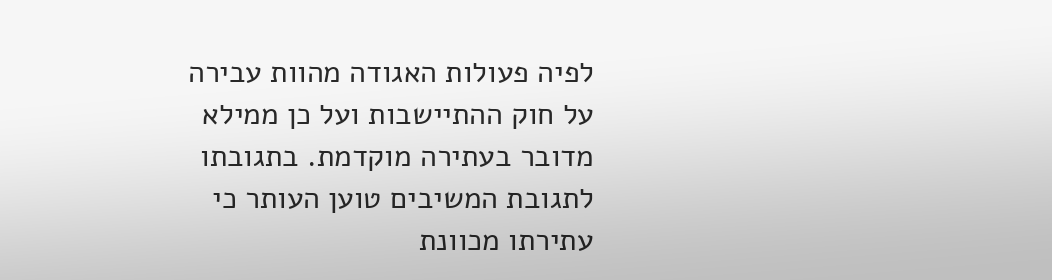לפיה פעולות האגודה מהוות עבירה על חוק ההתיישבות ועל כן ממילא מדובר בעתירה מוקדמת. בתגובתו לתגובת המשיבים טוען העותר כי עתירתו מכוונת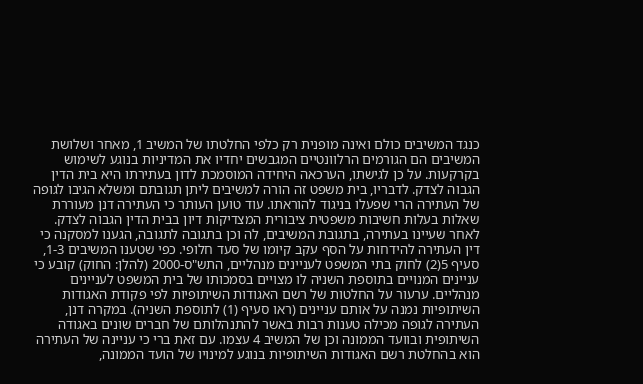כנגד המשיבים כולם ואינה מופנית רק כלפי החלטתו של המשיב 1, מאחר ושלושת המשיבים הם הגורמים הרלוונטיים המגבשים יחדיו את המדיניות בנוגע לשימוש בקרקעות. על כן לגישתו, הערכאה היחידה המוסמכת לדון בעתירתו היא בית הדין הגבוה לצדק. לדבריו, בית משפט זה הורה למשיבים ליתן תגובתם ומשלא הגיבו לגופה של העתירה הרי שפעלו בניגוד להוראתו. עוד טוען העותר כי העתירה דנן מעוררת שאלות בעלות חשיבות משפטית ציבורית המצדיקות דיון בבית הדין הגבוה לצדק. לאחר שעיינו בעתירה, בתגובת המשיבים, לה וכן בתגובה לתגובה, הגענו למסקנה כי דין העתירה להידחות על הסף עקב קיומו של סעד חלופי. כפי שטענו המשיבים 1-3, סעיף 5(2) לחוק בתי המשפט לעניינים מנהליים, התש"ס-2000 (להלן: החוק) קובע כי עניינים המנויים בתוספת השניה לו מצויים בסמכותו של בית המשפט לעניינים מנהליים. ערעור על החלטות של רשם האגודות השיתופיות לפי פקודת האגודות השיתופיות נמנה על אותם עניינים (ראו סעיף (1) לתוספת השניה). במקרה דנן, העתירה לגופה מכילה טענות רבות באשר להתנהלותם של חברים שונים באגודה השיתופית ובוועד הממונה וכן של המשיב 4 עצמו. עם זאת ברי כי עניינה של העתירה הוא בהחלטת רשם האגודות השיתופיות בנוגע למינויו של הועד הממונה,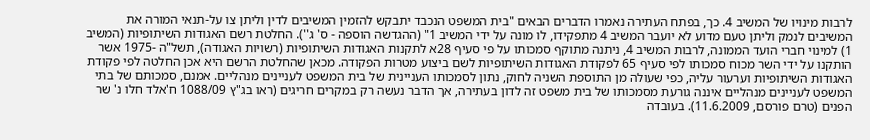לרבות מינויו של המשיב 4. כך, בפתח העתירה נאמרו הדברים הבאים "בית המשפט הנכבד יתבקש להזמין המשיבים לדין וליתן צו על-תנאי המורה את המשיבים לנמק וליתן טעם מדוע לא יועבר המשיב 4 מתפקידו, לו מונה על ידי המשיב 1" (ההגדשה הוספה - ס' ג''). החלטת רשם האגודות השיתופיות (המשיב 1) למינוי חברי הועד הממונה, לרבות המשיב 4, ניתנה מתוקף סמכותו על פי סעיף 28א לתקנות האגודות השיתופיות (רשויות האגודה), תשל"ה -1975 אשר הותקנו על ידי השר מכוח סמכותו לפי סעיף 65 לפקודת האגודות השיתופיות לשם ביצוע מטרות הפקודה. מכאן שהחלטת הרשם היא אכן החלטה לפי פקודת האגודות השיתופיות וערעור עליה, כפי שעולה מן התוספת השניה לחוק, נתון לסמכותו העניינית של בית המשפט לעניינים מנהליים. אמנם, סמכותם של בתי המשפט לעניינים מנהליים איננה גורעת מסמכותו של בית משפט זה לדון בעתירה, אך הדבר נעשה רק במקרים חריגים (ראו בג"ץ 1088/09 ח'אלד חלו נ' שר הפנים (טרם פורסם, 11.6.2009). בעובדה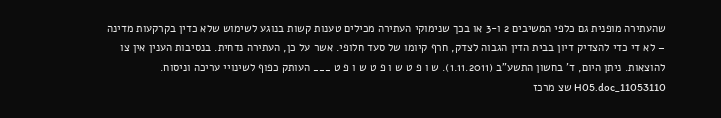שהעתירה מופנית גם כלפי המשיבים 2 ו-3 או בכך שנימוקי העתירה מכילים טענות קשות בנוגע לשימוש שלא כדין בקרקעות מדינה – לא די כדי להצדיק דיון בבית הדין הגבוה לצדק, חרף קיומו של סעד חלופי. אשר על כן, העתירה נדחית. בנסיבות הענין אין צו להוצאות. ניתן היום, ד' בחשון התשע"ב (1.11.2011). ש ו פ ט ש ו פ ט ש ו פ ט ___ העותק כפוף לשינויי עריכה וניסוח. 11053110_H05.doc שצ מרכז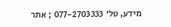מידע, טל' 077-2703333 ; אתר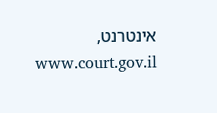אינטרנט, www.court.gov.il